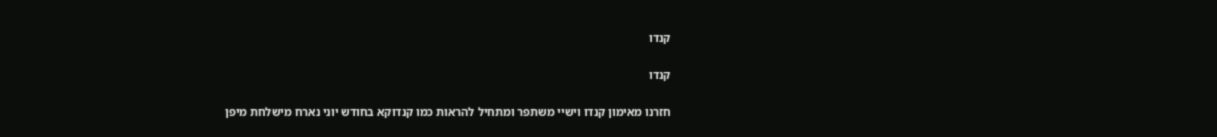קנדו

קנדו

חזרנו מאימון קנדו וישיי משתפר ומתחיל להראות כמו קנדוקא בחודש יוני נארח מישלחת מיפן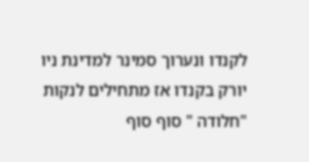לקנדו ונערוך סמינר למדינת ניו יורק בקנדו אז מתחילים לנקות "חלודה " סוף סוף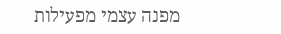מפנה עצמי מפעילות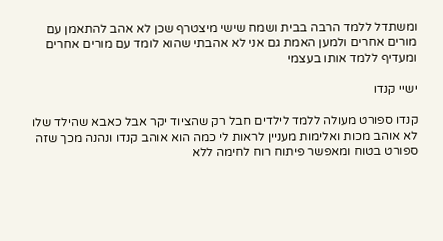ומשתדל ללמד הרבה בבית ושמח שישי מיצטרף שכן לא אהב להתאמן עם מורים אחרים ולמען האמת גם אני לא אהבתי שהוא לומד עם מורים אחרים ומעדיף ללמד אותו בעצמי

ישיי קנדו

קנדו ספורט מעולה ללמד לילדים חבל רק שהציוד יקר אבל כאבא שהילד שלו לא אוהב מכות ואלימות מעניין לראות לי כמה הוא אוהב קנדו ונהנה מכך שזה ספורט בטוח ומאפשר פיתוח רוח לחימה ללא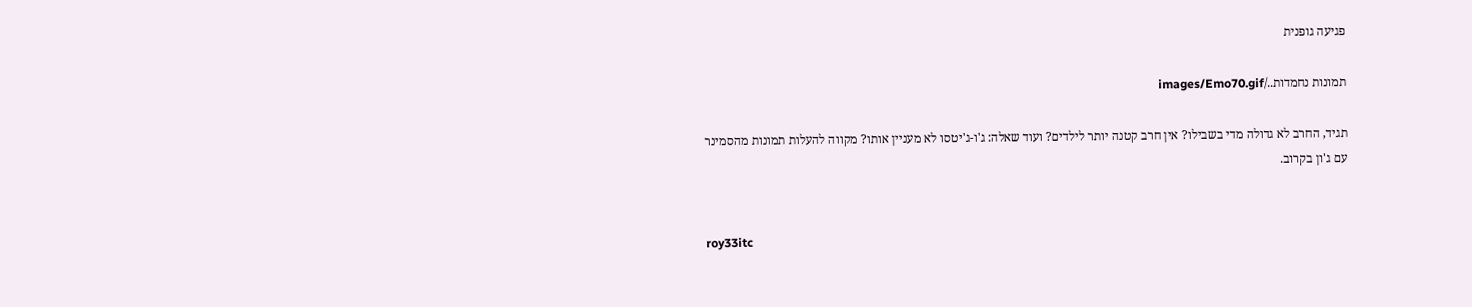פגיעה גופנית

תמונות נחמדות../images/Emo70.gif

תגיד, החרב לא גדולה מדי בשבילו? אין חרב קטנה יותר לילדים? ועוד שאלה: ג'ו-ג'יטסו לא מעניין אותו? מקווה להעלות תמונות מהסמינר עם ג'ון בקרוב.


roy33itc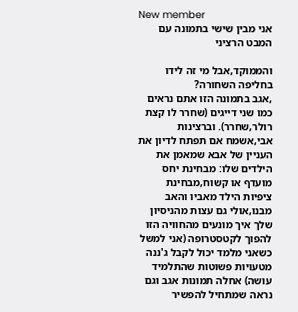New member
אני מבין שישי בתמונה עם המבט הרציני

והממוקד,אבל מי זה לידו בחליפה השחורה?
,אגב בתמונה הזו אתם נראים כמו שני דייגים (שחרר לו קצת רולר,שחרר). וברצינות אבי,אשמח אם תפתח לדיון את העניין של אבא שמאמן את הילדים שלו: מבחינת יחס מועדף או קשוח,מבחינת ציפיות הילד מאביו והאב מבנו,אולי גם עצות מהניסיון שלך איך מונעים מהחוויה הזו להפוך לקטסטרופה (אני למשל כשאני מלמד יכול לקבל ג'ננה מטעויות פשוטות שהתלמיד עושה) אחלה תמונות אגב וגם נראה שמתחיל להפשיר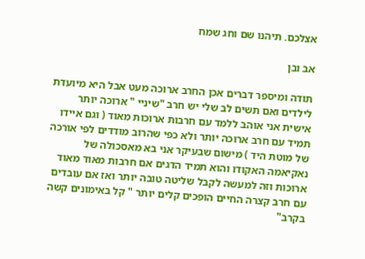אצלכם. תיהנו שם וחג שמח

אב ובן

תודה ומיספר דברים אכן החרב ארוכה מעט אבל היא מיועדת לילדים ואם תשים לב שלי יש חרב "שיניי " ארוכה יותר אישית אני אוהב ללמד עם חרבות ארוכות מאוד ( וגם איידו תמיד עם חרב ארוכה יותר ולא כפי שהרוב מודדים לפי אורכה של מוטת היד ) מישום שבעיקר אני בא מאסכולה של נאקיאמה האקודו והוא תמיד הדגים אם חרבות מאוד מאוד ארוכות וזה למעשה לקבל שליטה טובה יותר ואז אם עובדים עם חרב קצרה החיים הופכים קלים יותר " קל באימונים קשה בקרב"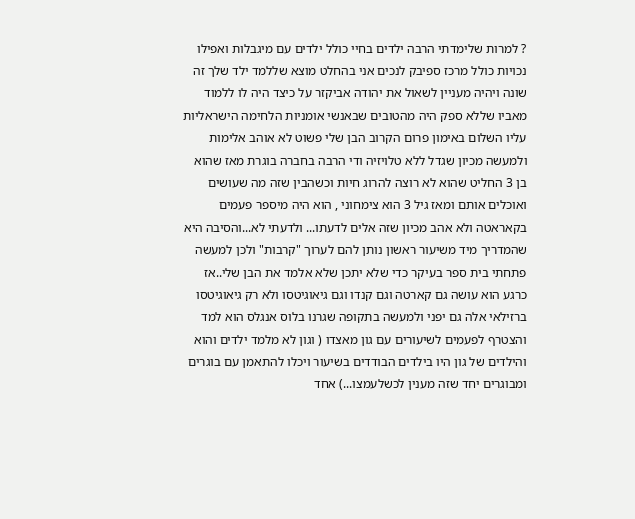? למרות שלימדתי הרבה ילדים בחיי כולל ילדים עם מיגבלות ואפילו נכויות כולל מרכז ספיבק לנכים אני בהחלט מוצא שללמד ילד שלך זה שונה ויהיה מעניין לשאול את יהודה אביקזר על כיצד היה לו ללמוד מאביו שללא ספק היה מהטובים שבאנשי אומניות הלחימה הישראליות עליו השלום באימון פרום הקרוב הבן שלי פשוט לא אוהב אלימות ולמעשה מכיון שגדל ללא טלויזיה ודי הרבה בחברה בוגרת מאז שהוא בן 3 החליט שהוא לא רוצה להרוג חיות וכשהבין שזה מה שעושים ואוכלים אותם ומאז גיל 3 הוא צימחוני , הוא היה מיספר פעמים בקאראטה ולא אהב מכיון שזה אלים לדעתו... ולדעתי לא...והסיבה היא שהמדריך מיד משיעור ראשון נותן להם לערוך "קרבות" ולכן למעשה פתחתי בית ספר בעיקר כדי שלא יתכן שלא אלמד את הבן שלי..אז כרגע הוא עושה גם קארטה וגם קנדו וגם גיאוגיטסו ולא רק גיאוגיטסו ברזילאי אלה גם יפני ולמעשה בתקופה שגרנו בלוס אנגלס הוא למד והצטרף לפעמים לשיעורים עם גון מאצדו ( וגון לא מלמד ילדים והוא והילדים של גון היו בילדים הבודדים בשיעור ויכלו להתאמן עם בוגרים ומבוגרים יחד שזה מענין לכשלעמצו...) אחד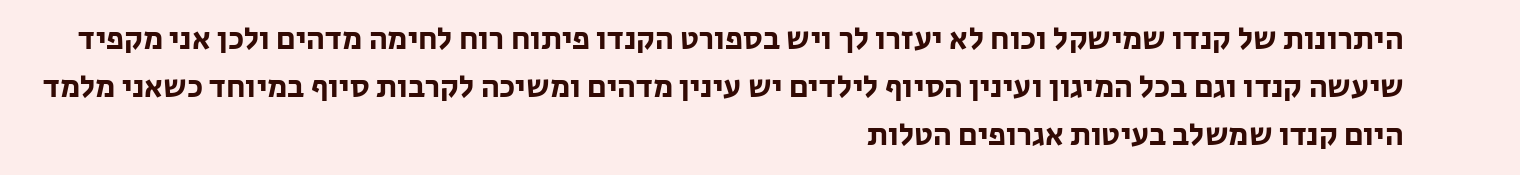היתרונות של קנדו שמישקל וכוח לא יעזרו לך ויש בספורט הקנדו פיתוח רוח לחימה מדהים ולכן אני מקפיד שיעשה קנדו וגם בכל המיגון ועינין הסיוף לילדים יש עינין מדהים ומשיכה לקרבות סיוף במיוחד כשאני מלמד היום קנדו שמשלב בעיטות אגרופים הטלות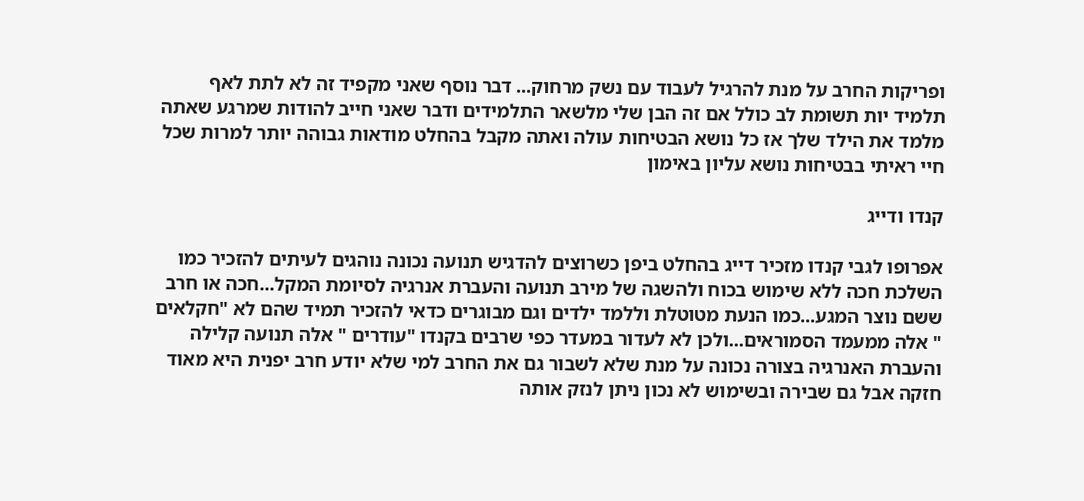ופריקות החרב על מנת להרגיל לעבוד עם נשק מרחוק... דבר נוסף שאני מקפיד זה לא לתת לאף תלמיד יות תשומת לב כולל אם זה הבן שלי מלשאר התלמידים ודבר שאני חייב להודות שמרגע שאתה מלמד את הילד שלך אז כל נושא הבטיחות עולה ואתה מקבל בהחלט מודאות גבוהה יותר למרות שכל חיי ראיתי בבטיחות נושא עליון באימון

קנדו ודייג

אפרופו לגבי קנדו מזכיר דייג בהחלט ביפן כשרוצים להדגיש תנועה נכונה נוהגים לעיתים להזכיר כמו השלכת חכה ללא שימוש בכוח ולהשגה של מירב תנועה והעברת אנרגיה לסיומת המקל...חכה או חרב ששם נוצר המגע...כמו הנעת מטוטלת וללמד ילדים וגם מבוגרים כדאי להזכיר תמיד שהם לא "חקלאים " אלה ממעמד הסמוראים...ולכן לא לעדור במעדר כפי שרבים בקנדו "עודרים " אלה תנועה קלילה והעברת האנרגיה בצורה נכונה על מנת שלא לשבור גם את החרב למי שלא יודע חרב יפנית היא מאוד חזקה אבל גם שבירה ובשימוש לא נכון ניתן לנזק אותה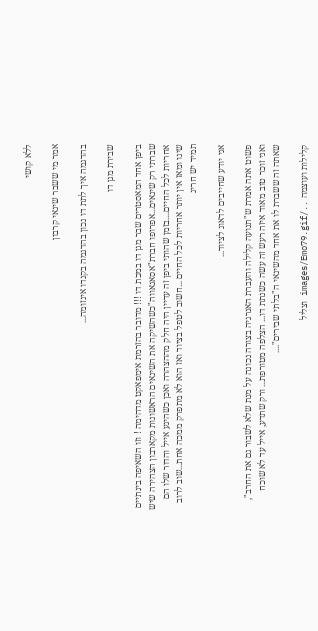ללא קושי

אמר מי ששבר שינאי קרבון

בהדגמה איך לתת דו נכון בהדגמה בקנדו אינזומה...

שבירת מגן דו

ביפן אחד המאסטרים שבר מגן דו במכת דו !!! מדובר בהזרמת אימפאקט מדהימה ! וזו השאיפה בינתיים שברתי רק שינאים...אפרופו חברת"אסאגאווה"כשהשיקה את השינאים הראשונות מקארבון הצהירה שיש אחריות לכל החיים....בזמן שהותי ביפן זה עדיין היה חלק מההצהרה ואכן כשהיגע אייל והדור שלו הם שינו ומאז אין יותר אחריות לכל החיים ...חשוב לטפל בציוד ואז הוא לא מתפרק ממכה אחת...שוב לרוב תמיד יש חריג

אני יודע שחייבים לדאוג לציוד...

פשוט אתה אמרת ש"תנועה קלילה והעברת האנרגיה בצורה נכונה על מנת שלא לשבור גם את החרב", ואני זוכר טוב מאוד איזה רעש זה עשה כשנתת דו... הצלפה מטורפת... ורק שתדע, אייל עד לא שוכח שאתה זה ששברת לו את אחד מהשינאי ה"בלתי שבירים"....

קלילות ועוצמה ../images/Emo79.gif וצליל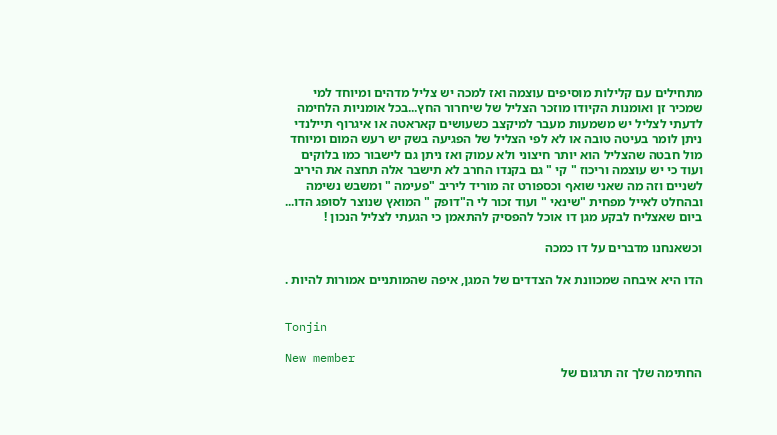מתחילים עם קלילות מוסיפים עוצמה ואז למכה יש צליל מדהים ומיוחד למי שמכיר זן ואומנות הקיודו מוזכר הצליל של שיחרור החץ...בכל אומניות הלחימה לדעתי לצליל יש משמעות מעבר למיקצב כשעושים קאראטה או איגרוף תיילנדי ניתן לומר בעיטה טובה או לא לפי הצליל של הפגיעה בשק יש רעש המום ומיוחד מול חבטה שהצליל הוא יותר חיצוני ולא עמוק ואז ניתן גם לישבור כמו בלוקים ועוד כי יש עוצמה וריכוז " קי " גם בקנדו החרב לא תישבר אלה תחצה את היריב לשניים וזה מה שאני שואף וכספורט זה מוריד ליריב "פעימה " ומשבש נשימה ובהחלט לאייל מפחית "שינאי " ועוד זכור לי ה"דופק " המואץ שנוצר לסופג הדו... ביום שאצליח לבקע מגן דו אוכל להפסיק להתאמן כי הגעתי לצליל הנכון !

וכשאנחנו מדברים על דו כמכה

הדו היא איבחה שמכוונת אל הצדדים של המגן, איפה שהמותניים אמורות להיות .


Tonjin

New member
החתימה שלך זה תרגום של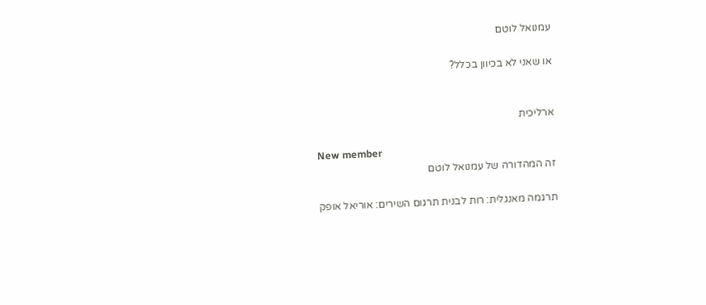עמנואל לוטם

או שאני לא בכיוון בכלל?


ארליכית

New member
זה המהדורה של עמנואל לוטם

תרגמה מאנגלית: רות לבנית תרגום השירים: אוריאל אופק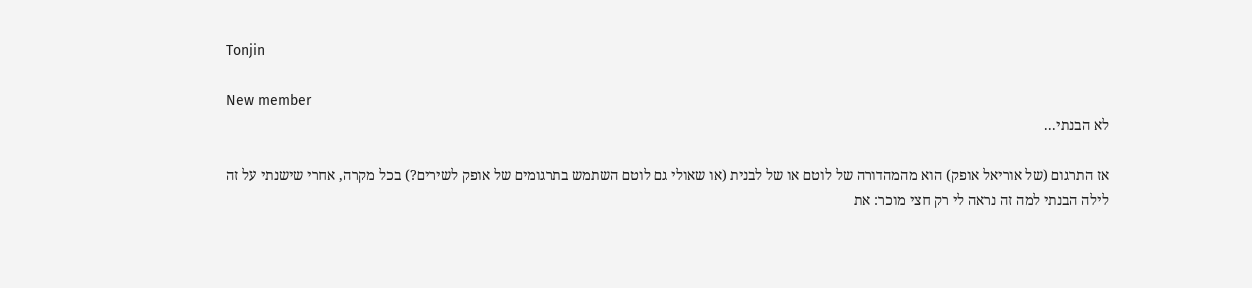Tonjin

New member
לא הבנתי...

אז התרגום (של אוריאל אופק) הוא מהמהדורה של לוטם או של לבנית (או שאולי גם לוטם השתמש בתרגומים של אופק לשירים?) בכל מקרה, אחרי שישנתי על זה לילה הבנתי למה זה נראה לי רק חצי מוכר: את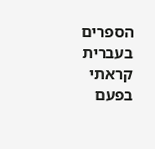הספרים בעברית קראתי בפעם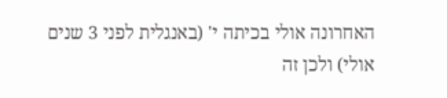האחרונה אולי בכיתה י' (באנגלית לפני 3 שנים אולי) ולכן זה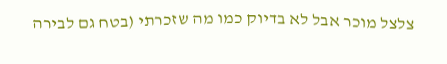צלצל מוכר אבל לא בדיוק כמו מה שזכרתי (בטח גם לבירה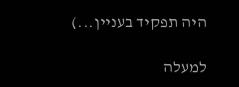היה תפקיד בעניין...)

למעלה